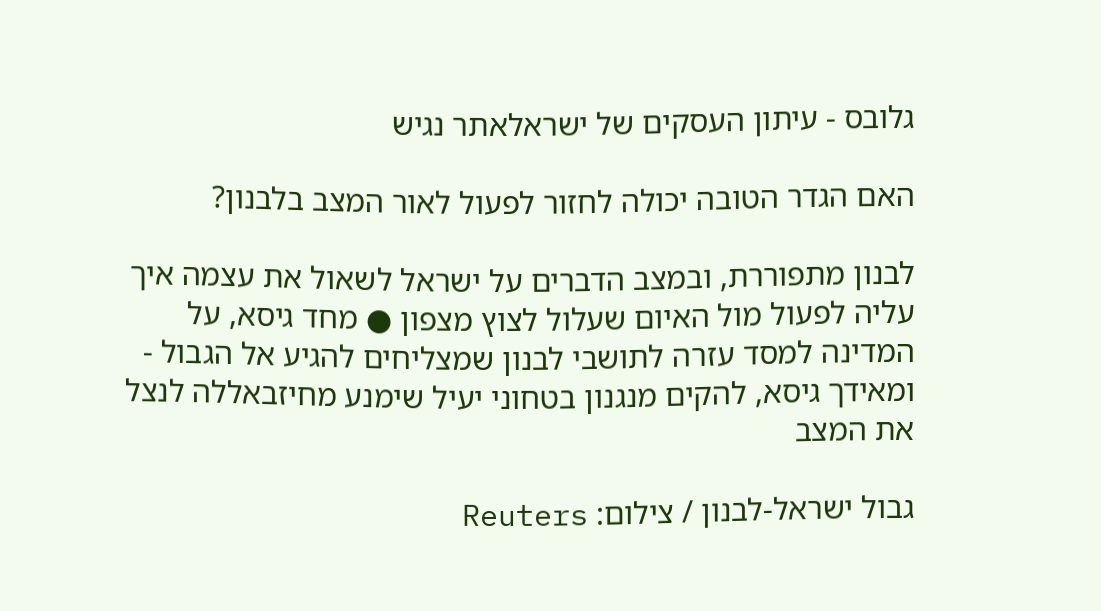גלובס - עיתון העסקים של ישראלאתר נגיש

האם הגדר הטובה יכולה לחזור לפעול לאור המצב בלבנון?

לבנון מתפוררת, ובמצב הדברים על ישראל לשאול את עצמה איך עליה לפעול מול האיום שעלול לצוץ מצפון ● מחד גיסא, על המדינה למסד עזרה לתושבי לבנון שמצליחים להגיע אל הגבול - ומאידך גיסא, להקים מנגנון בטחוני יעיל שימנע מחיזבאללה לנצל את המצב

גבול ישראל-לבנון / צילום: Reuters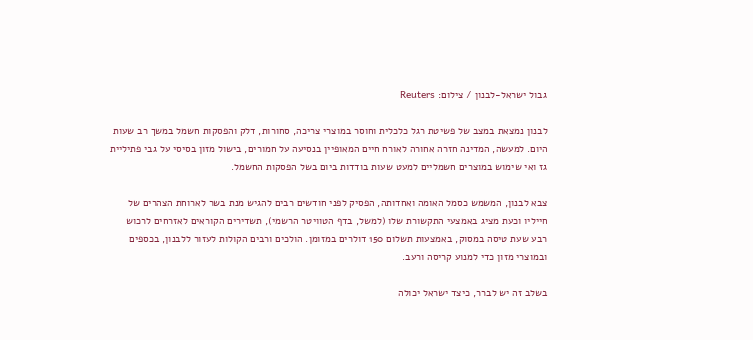גבול ישראל-לבנון / צילום: Reuters

לבנון נמצאת במצב של פשיטת רגל כלכלית וחוסר במוצרי צריכה, סחורות, דלק והפסקות חשמל במשך רב שעות היום. למעשה, המדינה חזרה אחורה לאורח חיים המאופיין בנסיעה על חמורים, בישול מזון בסיסי על גבי פתיליית גז ואי שימוש במוצרים חשמליים למעט שעות בודדות ביום בשל הפסקות החשמל.

צבא לבנון, המשמש כסמל האומה ואחדותה, הפסיק לפני חודשים רבים להגיש מנת בשר לארוחת הצהרים של חייליו וכעת מציג באמצעי התקשורת שלו (למשל, בדף הטוויטר הרשמי), תשדירים הקוראים לאזרחים לרכוש רבע שעת טיסה במסוק, באמצעות תשלום 150 דולרים במזומן. הולכים ורבים הקולות לעזור ללבנון, בכספים ובמוצרי מזון כדי למנוע קריסה ורעב.

בשלב זה יש לברר, כיצד ישראל יכולה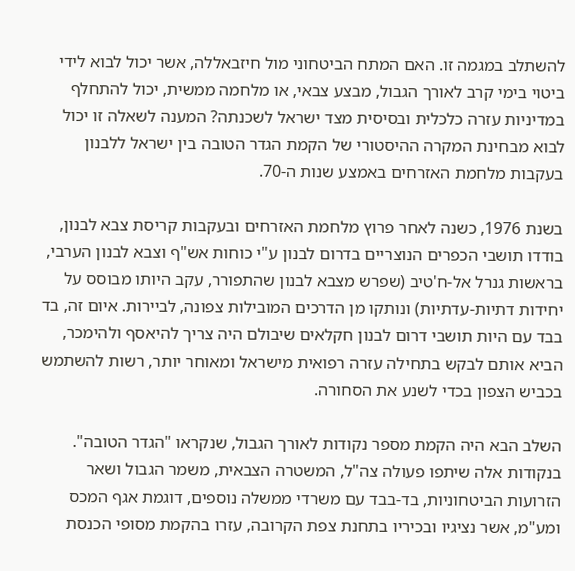להשתלב במגמה זו. האם המתח הביטחוני מול חיזבאללה, אשר יכול לבוא לידי ביטוי בימי קרב לאורך הגבול, מבצע צבאי, או מלחמה ממשית, יכול להתחלף במדיניות עזרה כלכלית ובסיסית מצד ישראל לשכנתה? המענה לשאלה זו יכול לבוא מבחינת המקרה ההיסטורי של הקמת הגדר הטובה בין ישראל ללבנון בעקבות מלחמת האזרחים באמצע שנות ה-70.

בשנת 1976, כשנה לאחר פרוץ מלחמת האזרחים ובעקבות קריסת צבא לבנון, בודדו תושבי הכפרים הנוצריים בדרום לבנון ע"י כוחות אש"ף וצבא לבנון הערבי, בראשות גנרל אל-ח'טיב (שפרש מצבא לבנון שהתפורר, עקב היותו מבוסס על יחידות דתיות-עדתיות) ונותקו מן הדרכים המובילות צפונה, לביירות. איום זה, בד בבד עם היות תושבי דרום לבנון חקלאים שיבולם היה צריך להיאסף ולהימכר, הביא אותם לבקש בתחילה עזרה רפואית מישראל ומאוחר יותר, רשות להשתמש בכביש הצפון בכדי לשנע את הסחורה.

השלב הבא היה הקמת מספר נקודות לאורך הגבול, שנקראו "הגדר הטובה". בנקודות אלה שיתפו פעולה צה"ל, המשטרה הצבאית, משמר הגבול ושאר הזרועות הביטחוניות, בד-בבד עם משרדי ממשלה נוספים, דוגמת אגף המכס ומע"מ, אשר נציגיו ובכיריו בתחנת צפת הקרובה, עזרו בהקמת מסופי הכנסת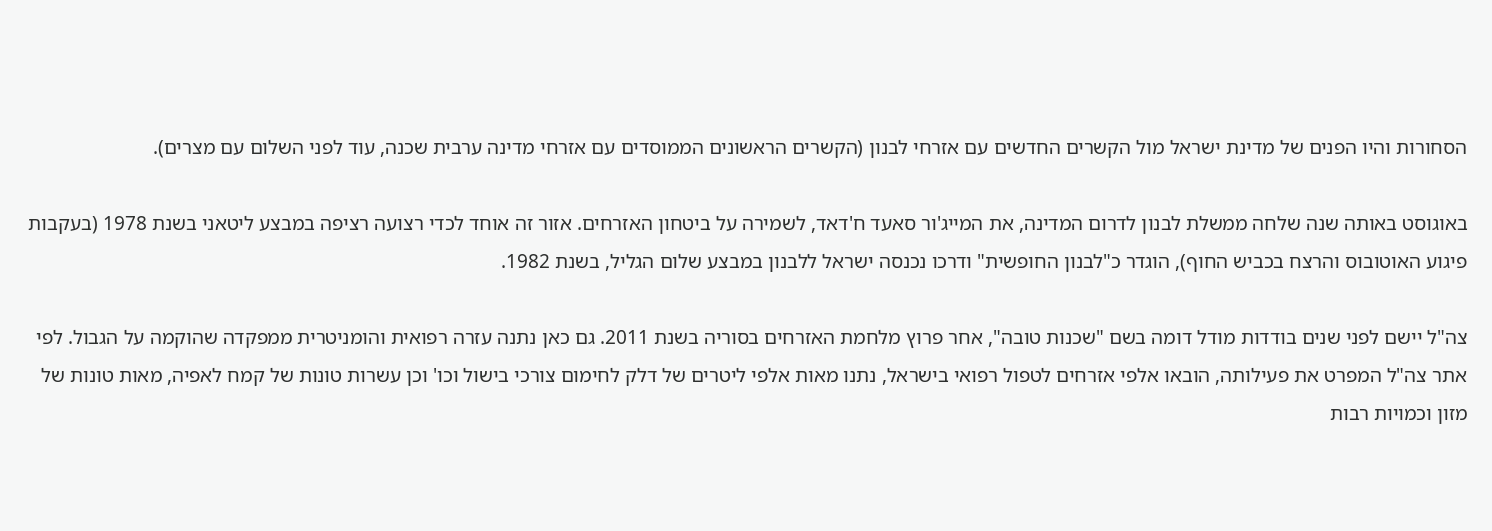הסחורות והיו הפנים של מדינת ישראל מול הקשרים החדשים עם אזרחי לבנון (הקשרים הראשונים הממוסדים עם אזרחי מדינה ערבית שכנה, עוד לפני השלום עם מצרים).

באוגוסט באותה שנה שלחה ממשלת לבנון לדרום המדינה, את המייג'ור סאעד ח'דאד, לשמירה על ביטחון האזרחים. אזור זה אוחד לכדי רצועה רציפה במבצע ליטאני בשנת 1978 (בעקבות פיגוע האוטובוס והרצח בכביש החוף), הוגדר כ"לבנון החופשית" ודרכו נכנסה ישראל ללבנון במבצע שלום הגליל, בשנת 1982.

צה"ל יישם לפני שנים בודדות מודל דומה בשם "שכנות טובה", אחר פרוץ מלחמת האזרחים בסוריה בשנת 2011. גם כאן נתנה עזרה רפואית והומניטרית ממפקדה שהוקמה על הגבול. לפי אתר צה"ל המפרט את פעילותה, הובאו אלפי אזרחים לטפול רפואי בישראל, נתנו מאות אלפי ליטרים של דלק לחימום צורכי בישול וכו' וכן עשרות טונות של קמח לאפיה, מאות טונות של מזון וכמויות רבות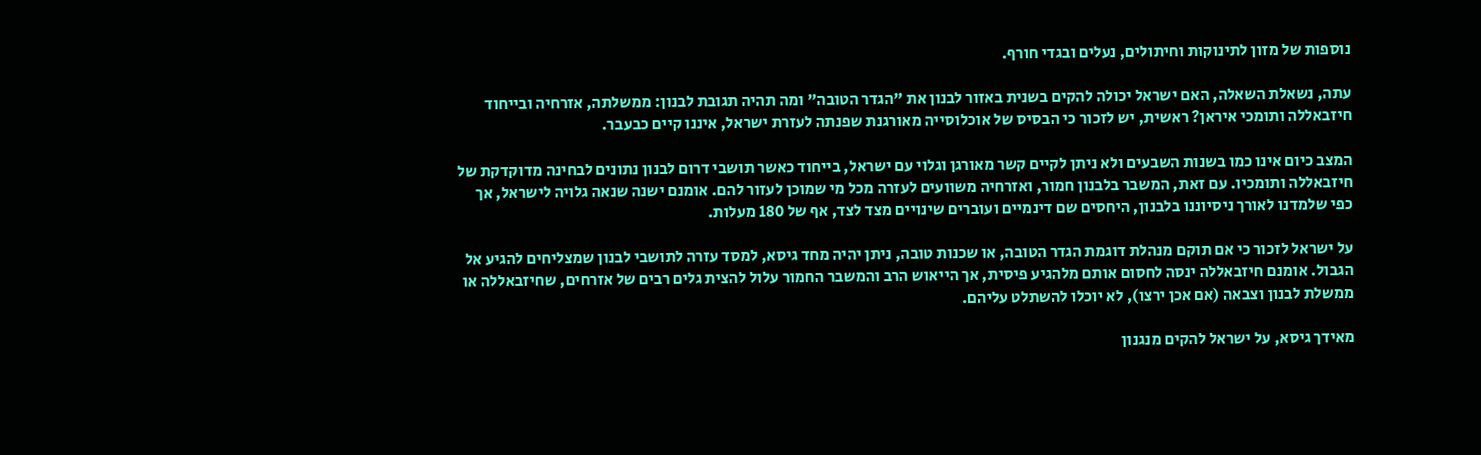נוספות של מזון לתינוקות וחיתולים, נעלים ובגדי חורף.

עתה, נשאלת השאלה, האם ישראל יכולה להקים בשנית באזור לבנון את "הגדר הטובה" ומה תהיה תגובת לבנון: ממשלתה, אזרחיה ובייחוד חיזבאללה ותומכי איראן? ראשית, יש לזכור כי הבסיס של אוכלוסייה מאורגנת שפנתה לעזרת ישראל, איננו קיים כבעבר.

המצב כיום אינו כמו בשנות השבעים ולא ניתן לקיים קשר מאורגן וגלוי עם ישראל, בייחוד כאשר תושבי דרום לבנון נתונים לבחינה מדוקדקת של חיזבאללה ותומכיו. עם זאת, המשבר בלבנון חמור, ואזרחיה משוועים לעזרה מכל מי שמוכן לעזור להם. אומנם ישנה שנאה גלויה לישראל, אך כפי שלמדנו לאורך ניסיוננו בלבנון, היחסים שם דינמיים ועוברים שינויים מצד לצד, אף של 180 מעלות.

על ישראל לזכור כי אם תוקם מנהלת דוגמת הגדר הטובה, או שכנות טובה, ניתן יהיה מחד גיסא, למסד עזרה לתושבי לבנון שמצליחים להגיע אל הגבול. אומנם חיזבאללה ינסה לחסום אותם מלהגיע פיסית, אך הייאוש הרב והמשבר החמור עלול להצית גלים רבים של אזרחים, שחיזבאללה או ממשלת לבנון וצבאה (אם אכן ירצו), לא יוכלו להשתלט עליהם.

מאידך גיסא, על ישראל להקים מנגנון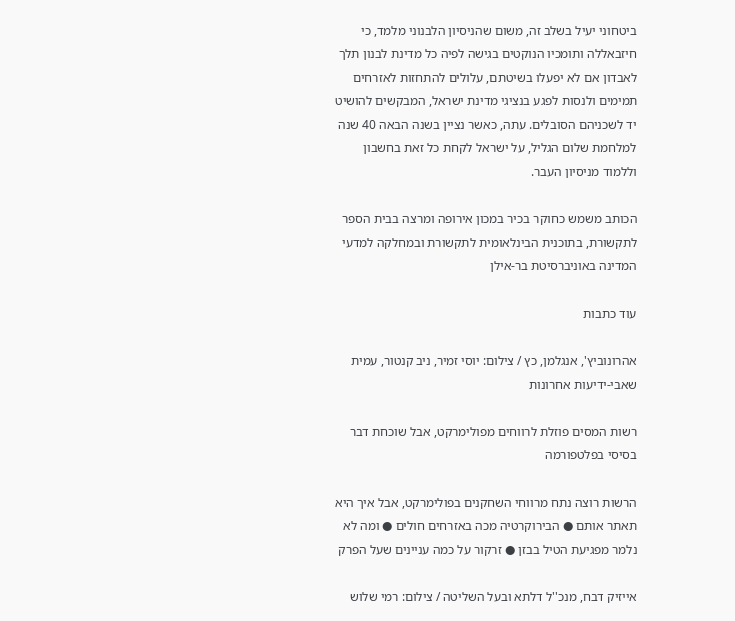ביטחוני יעיל בשלב זה, משום שהניסיון הלבנוני מלמד, כי חיזבאללה ותומכיו הנוקטים בגישה לפיה כל מדינת לבנון תלך לאבדון אם לא יפעלו בשיטתם, עלולים להתחזות לאזרחים תמימים ולנסות לפגע בנציגי מדינת ישראל, המבקשים להושיט יד לשכניהם הסובלים. עתה, כאשר נציין בשנה הבאה 40 שנה למלחמת שלום הגליל, על ישראל לקחת כל זאת בחשבון וללמוד מניסיון העבר.

הכותב משמש כחוקר בכיר במכון אירופה ומרצה בבית הספר לתקשורת, בתוכנית הבינלאומית לתקשורת ובמחלקה למדעי המדינה באוניברסיטת בר-אילן

עוד כתבות

אהרונוביץ', אנגלמן, כץ / צילום: יוסי זמיר, ניב קנטור, עמית שאבי-ידיעות אחרונות

רשות המסים פוזלת לרווחים מפולימרקט, אבל שוכחת דבר בסיסי בפלטפורמה

הרשות רוצה נתח מרווחי השחקנים בפולימרקט, אבל איך היא תאתר אותם ● הבירוקרטיה מכה באזרחים חולים ● ומה לא נלמר מפגיעת הטיל בבזן ● זרקור על כמה עניינים שעל הפרק

אייזיק דבח, מנכ''ל דלתא ובעל השליטה / צילום: רמי שלוש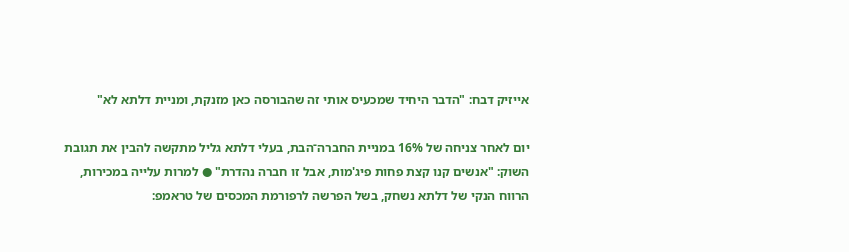אייזיק דבח: "הדבר היחיד שמכעיס אותי זה שהבורסה כאן מזנקת, ומניית דלתא לא"

יום לאחר צניחה של 16% במניית החברה־הבת, בעלי דלתא גליל מתקשה להבין את תגובת השוק: "אנשים קנו קצת פחות פיג'מות, אבל זו חברה נהדרת" ● למרות עלייה במכירות, הרווח הנקי של דלתא נשחק, בשל הפרשה לרפורמת המכסים של טראמפ: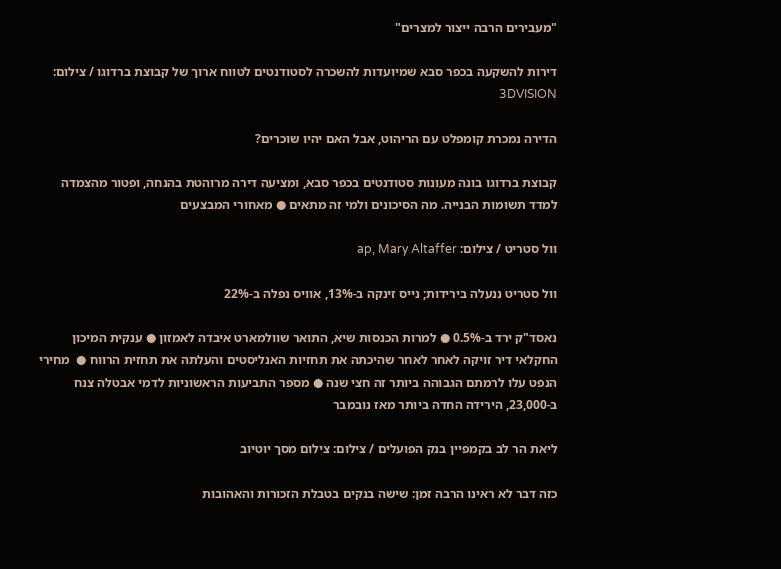"מעבירים הרבה ייצור למצרים"

דירות להשקעה בכפר סבא שמיועדות להשכרה לסטודנטים לטווח ארוך של קבוצת ברדוגו / צילום: 3DVISION

הדירה נמכרת קומפלט עם הריהוט, אבל האם יהיו שוכרים?

קבוצת ברדוגו בונה מעונות סטודנטים בכפר סבא, ומציעה דירה מרוהטת בהנחה, ופטור מהצמדה למדד תשומות הבנייה. מה הסיכונים ולמי זה מתאים ● מאחורי המבצעים

וול סטריט / צילום: ap, Mary Altaffer

וול סטריט ננעלה בירידות; נייס זינקה ב-13%, אוויס נפלה ב-22%

נאסד"ק ירד ב-0.5% ● למרות הכנסות שיא, התואר שוולמארט איבדה לאמזון ● ענקית המיכון החקלאי דיר זויקה לאחר לאחר שהיכתה את תחזיות האנליסטים והעלתה את תחזית הרווח ●  מחירי הנפט עלו לרמתם הגבוהה ביותר זה חצי שנה ● מספר התביעות הראשוניות לדמי אבטלה צנח ב-23,000, הירידה החדה ביותר מאז נובמבר

ליאת הר לב בקמפיין בנק הפועלים / צילום: צילום מסך יוטיוב

כזה דבר לא ראינו הרבה זמן: שישה בנקים בטבלת הזכורות והאהובות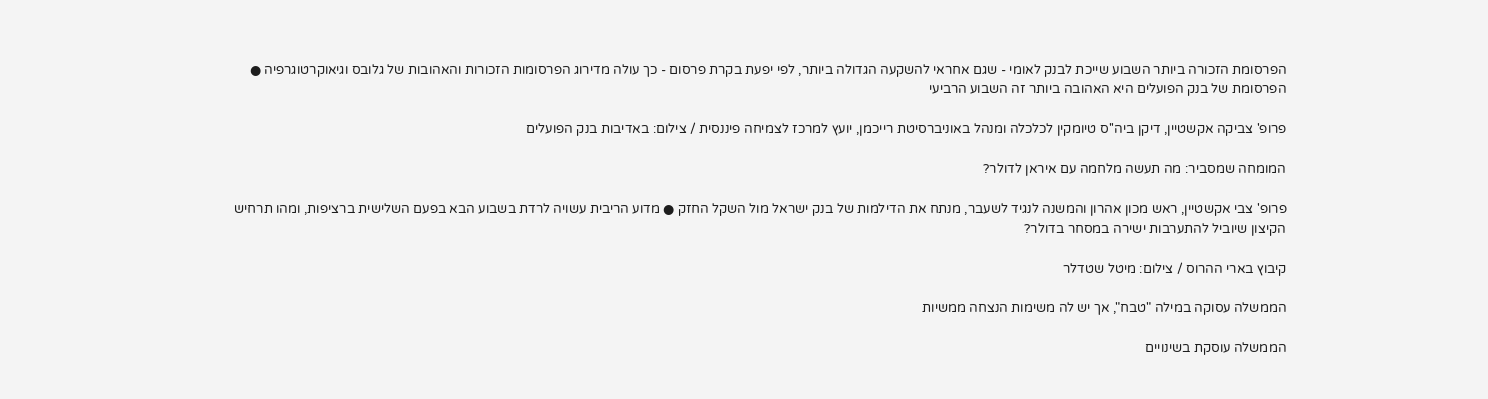הפרסומת הזכורה ביותר השבוע שייכת לבנק לאומי - שגם אחראי להשקעה הגדולה ביותר, לפי יפעת בקרת פרסום - כך עולה מדירוג הפרסומות הזכורות והאהובות של גלובס וגיאוקרטוגרפיה ● הפרסומת של בנק הפועלים היא האהובה ביותר זה השבוע הרביעי

פרופ' צביקה אקשטיין, דיקן ביה''ס טיומקין לכלכלה ומנהל באוניברסיטת רייכמן, יועץ למרכז לצמיחה פיננסית / צילום: באדיבות בנק הפועלים

המומחה שמסביר: מה תעשה מלחמה עם איראן לדולר?

פרופ' צבי אקשטיין, ראש מכון אהרון והמשנה לנגיד לשעבר, מנתח את הדילמות של בנק ישראל מול השקל החזק ● מדוע הריבית עשויה לרדת בשבוע הבא בפעם השלישית ברציפות, ומהו תרחיש הקיצון שיוביל להתערבות ישירה במסחר בדולר?

קיבוץ בארי ההרוס / צילום: מיטל שטדלר

הממשלה עסוקה במילה "טבח", אך יש לה משימות הנצחה ממשיות

הממשלה עוסקת בשינויים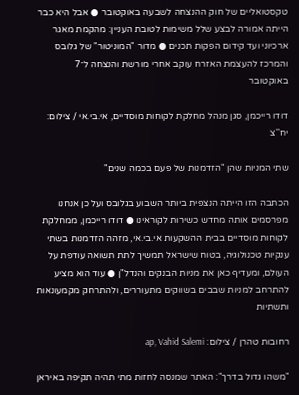טקסטואליים של חוק ההנצחה לשבעה באוקטובר ● אבל היא כבר הייתה אמורה לבצע שלל משימות לטובת העניין: מהקמת מאגר ארכיוני ועד קידום הפקות תכנים ● מדור "המוניטור" של גלובס והמרכז להעצמת האזרח עוקב אחרי מורשת והנצחה ל־7 באוקטובר

דודו רייכמן, סגן מנהל מחלקת לקוחות מוסדיים, אי.בי.אי / צילום: יח''צ

שתי המניות שהן "הזדמנות של פעם בכמה שנים"

הכתבה הזו הייתה הנצפית ביותר השבוע בגלובס ועל כן אנחנו מפרסמים אותה מחדש כשירות לקוראינו ● דודו רייכמן, ממחלקת לקוחות מוסדיים בבית ההשקעות אי.בי.אי, מזהה הזדמנות בשתי ענקיות טכנולוגיה, בטוח שישראל תמשיך לתת תשואה עודפת על העולם, ומעדיף כאן את מניות הבנקים והנדל"ן ● עוד הוא מציע להתרחב למניות שבבים בשווקים מתעוררים, ולהתרחק מקמעונאות ותשתיות

רחובות טהרן / צילום: ap, Vahid Salemi

"משהו גדול בדרך": האתר שמנסה לחזות מתי תהיה תקיפה באיראן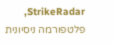StrikeRadar, פלטפורמה ניסיונית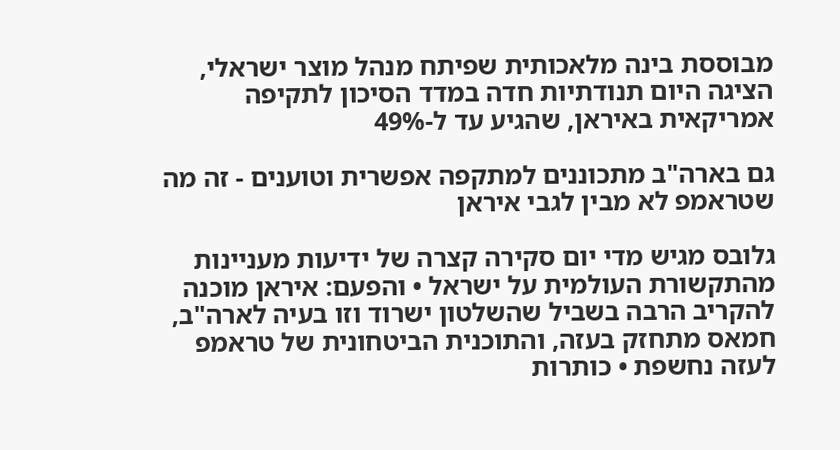מבוססת בינה מלאכותית שפיתח מנהל מוצר ישראלי, הציגה היום תנודתיות חדה במדד הסיכון לתקיפה אמריקאית באיראן, שהגיע עד ל-49%

גם בארה"ב מתכוננים למתקפה אפשרית וטוענים - זה מה שטראמפ לא מבין לגבי איראן

גלובס מגיש מדי יום סקירה קצרה של ידיעות מעניינות מהתקשורת העולמית על ישראל • והפעם: איראן מוכנה להקריב הרבה בשביל שהשלטון ישרוד וזו בעיה לארה"ב, חמאס מתחזק בעזה, והתוכנית הביטחונית של טראמפ לעזה נחשפת • כותרות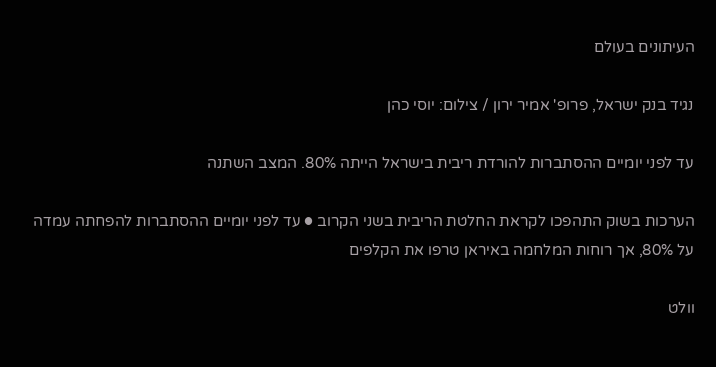העיתונים בעולם

נגיד בנק ישראל, פרופ' אמיר ירון / צילום: יוסי כהן

עד לפני יומיים ההסתברות להורדת ריבית בישראל הייתה 80%. המצב השתנה

הערכות בשוק התהפכו לקראת החלטת הריבית בשני הקרוב ● עד לפני יומיים ההסתברות להפחתה עמדה על 80%, אך רוחות המלחמה באיראן טרפו את הקלפים

וולט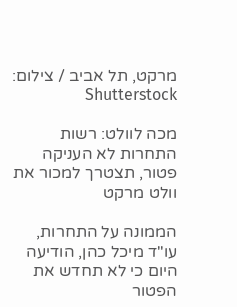מרקט, תל אביב / צילום: Shutterstock

מכה לוולט: רשות התחרות לא העניקה פטור, תצטרך למכור את וולט מרקט

הממונה על התחרות, עו"ד מיכל כהן, הודיעה היום כי לא תחדש את הפטור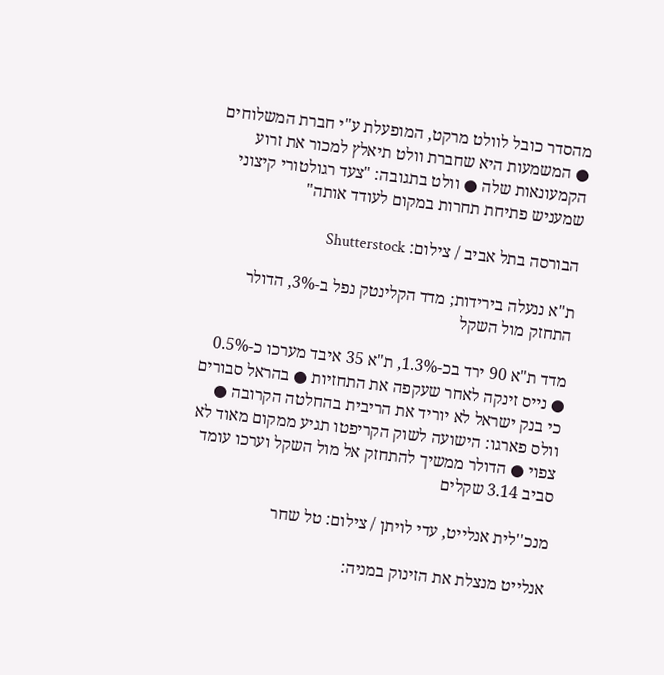מהסדר כובל לוולט מרקט, המופעלת ע"י חברת המשלוחים ● המשמעות היא שחברת וולט תיאלץ למכור את זרוע הקמעונאות שלה ● וולט בתגובה: "צעד רגולטורי קיצוני שמעניש פתיחת תחרות במקום לעודד אותה"

הבורסה בתל אביב / צילום: Shutterstock

ת"א ננעלה בירידות; מדד הקלינטק נפל ב-3%, הדולר התחזק מול השקל

מדד ת"א 90 ירד בכ-1.3%, ת"א 35 איבד מערכו כ-0.5% ● נייס זינקה לאחר שעקפה את התחזיות ● בהראל סבורים כי בנק ישראל לא יוריד את הריבית בהחלטה הקרובה ● וולס פארגו: הישועה לשוק הקריפטו תגיע ממקום מאוד לא צפוי ● הדולר ממשיך להתחזק אל מול השקל וערכו עומד סביב 3.14 שקלים

מנכ''לית אנלייט, עדי לויתן / צילום: טל שחר

אנלייט מנצלת את הזינוק במניה: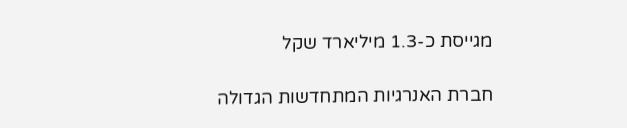מגייסת כ-1.3 מיליארד שקל

חברת האנרגיות המתחדשות הגדולה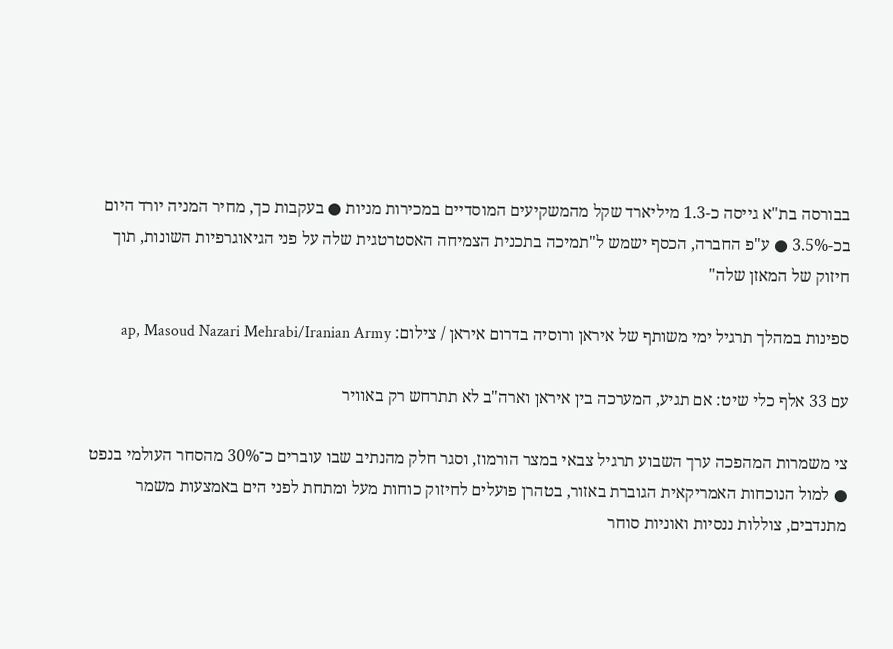בבורסה בת"א גייסה כ-1.3 מיליארד שקל מהמשקיעים המוסדיים במכירות מניות ● בעקבות כך, מחיר המניה יורד היום בכ-3.5% ● ע"פ החברה, הכסף ישמש ל"תמיכה בתכנית הצמיחה האסטרטגית שלה על פני הגיאוגרפיות השונות, תוך חיזוק של המאזן שלה"

ספינות במהלך תרגיל ימי משותף של איראן ורוסיה בדרום איראן / צילום: ap, Masoud Nazari Mehrabi/Iranian Army

עם 33 אלף כלי שיט: אם תגיע, המערכה בין איראן וארה"ב לא תתרחש רק באוויר

צי משמרות המהפכה ערך השבוע תרגיל צבאי במצר הורמוז, וסגר חלק מהנתיב שבו עוברים כ־30% מהסחר העולמי בנפט ● למול הנוכחות האמריקאית הגוברת באזור, בטהרן פועלים לחיזוק כוחות מעל ומתחת לפני הים באמצעות משמר מתנדבים, צוללות ננסיות ואוניות סוחר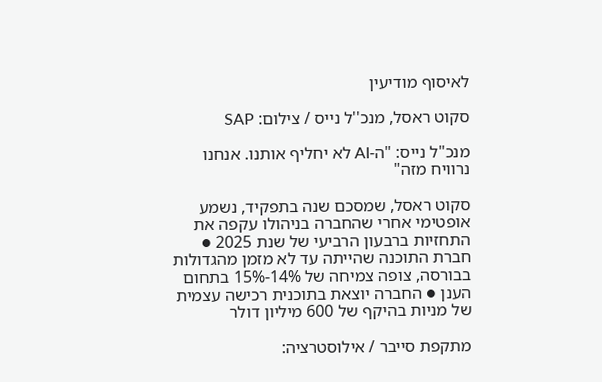לאיסוף מודיעין

סקוט ראסל, מנכ''ל נייס / צילום: SAP

מנכ"ל נייס: "ה-AI לא יחליף אותנו. אנחנו נרוויח מזה"

סקוט ראסל, שמסכם שנה בתפקיד, נשמע אופטימי אחרי שהחברה בניהולו עקפה את התחזיות ברבעון הרביעי של שנת 2025 ● חברת התוכנה שהייתה עד לא מזמן מהגדולות בבורסה, צופה צמיחה של 14%-15% בתחום הענן ● החברה יוצאת בתוכנית רכישה עצמית של מניות בהיקף של 600 מיליון דולר

מתקפת סייבר / אילוסטרציה: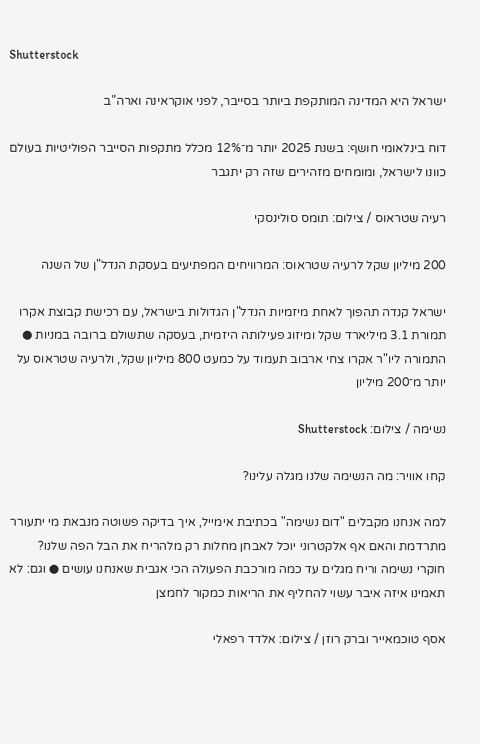Shutterstock

ישראל היא המדינה המותקפת ביותר בסייבר, לפני אוקראינה וארה"ב

דוח בינלאומי חושף: בשנת 2025 יותר מ־12% מכלל מתקפות הסייבר הפוליטיות בעולם כוונו לישראל, ומומחים מזהירים שזה רק יתגבר

רעיה שטראוס / צילום: תומס סולינסקי

200 מיליון שקל לרעיה שטראוס: המרוויחים המפתיעים בעסקת הנדל"ן של השנה

ישראל קנדה תהפוך לאחת מיזמיות הנדל"ן הגדולות בישראל, עם רכישת קבוצת אקרו תמורת 3.1 מיליארד שקל ומיזוג פעילותה היזמית, בעסקה שתשולם ברובה במניות ● התמורה ליו"ר אקרו צחי ארבוב תעמוד על כמעט 800 מיליון שקל, ולרעיה שטראוס על יותר מ־200 מיליון

נשימה / צילום: Shutterstock

קחו אוויר: מה הנשימה שלנו מגלה עלינו?

למה אנחנו מקבלים "דום נשימה" בכתיבת אימייל, איך בדיקה פשוטה מנבאת מי יתעורר מתרדמת והאם אף אלקטרוני יוכל לאבחן מחלות רק מלהריח את הבל הפה שלנו? חוקרי נשימה וריח מגלים עד כמה מורכבת הפעולה הכי אגבית שאנחנו עושים ● וגם: לא תאמינו איזה איבר עשוי להחליף את הריאות כמקור לחמצן

אסף טוכמאייר וברק רוזן / צילום: אלדד רפאלי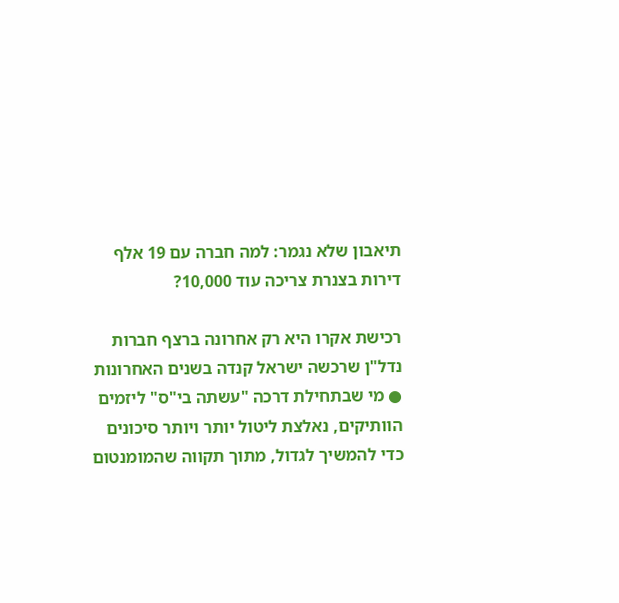תיאבון שלא נגמר: למה חברה עם 19 אלף דירות בצנרת צריכה עוד 10,000?

רכישת אקרו היא רק אחרונה ברצף חברות נדל"ן שרכשה ישראל קנדה בשנים האחרונות ● מי שבתחילת דרכה "עשתה בי"ס" ליזמים הוותיקים, נאלצת ליטול יותר ויותר סיכונים כדי להמשיך לגדול, מתוך תקווה שהמומנטום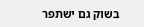בשוק גם ישתפר